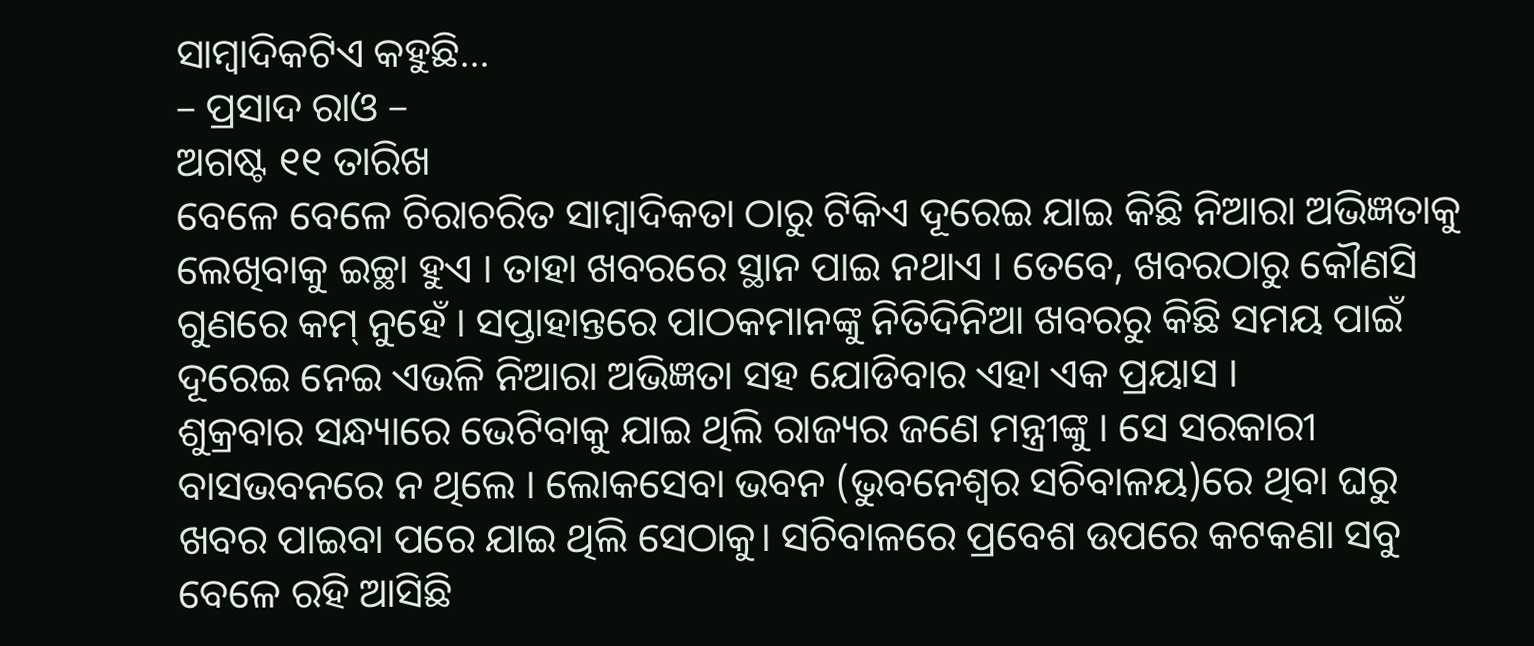ସାମ୍ବାଦିକଟିଏ କହୁଛି…
– ପ୍ରସାଦ ରାଓ –
ଅଗଷ୍ଟ ୧୧ ତାରିଖ
ବେଳେ ବେଳେ ଚିରାଚରିତ ସାମ୍ବାଦିକତା ଠାରୁ ଟିକିଏ ଦୂରେଇ ଯାଇ କିଛି ନିଆରା ଅଭିଜ୍ଞତାକୁ ଲେଖିବାକୁ ଇଚ୍ଛା ହୁଏ । ତାହା ଖବରରେ ସ୍ଥାନ ପାଇ ନଥାଏ । ତେବେ, ଖବରଠାରୁ କୌଣସି ଗୁଣରେ କମ୍ ନୁହେଁ । ସପ୍ତାହାନ୍ତରେ ପାଠକମାନଙ୍କୁ ନିତିଦିନିଆ ଖବରରୁ କିଛି ସମୟ ପାଇଁ ଦୂରେଇ ନେଇ ଏଭଳି ନିଆରା ଅଭିଜ୍ଞତା ସହ ଯୋଡିବାର ଏହା ଏକ ପ୍ରୟାସ ।
ଶୁକ୍ରବାର ସନ୍ଧ୍ୟାରେ ଭେଟିବାକୁ ଯାଇ ଥିଲି ରାଜ୍ୟର ଜଣେ ମନ୍ତ୍ରୀଙ୍କୁ । ସେ ସରକାରୀ ବାସଭବନରେ ନ ଥିଲେ । ଲୋକସେବା ଭବନ (ଭୁବନେଶ୍ୱର ସଚିବାଳୟ)ରେ ଥିବା ଘରୁ ଖବର ପାଇବା ପରେ ଯାଇ ଥିଲି ସେଠାକୁ। ସଚିବାଳରେ ପ୍ରବେଶ ଉପରେ କଟକଣା ସବୁ ବେଳେ ରହି ଆସିଛି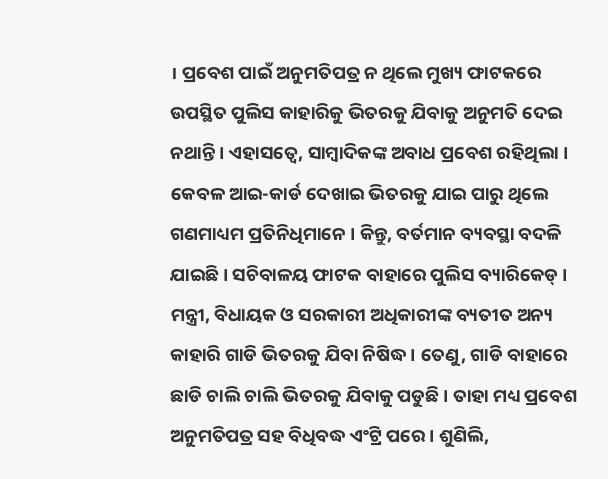। ପ୍ରବେଶ ପାଇଁ ଅନୁମତିପତ୍ର ନ ଥିଲେ ମୁଖ୍ୟ ଫାଟକରେ ଉପସ୍ଥିତ ପୁଲିସ କାହାରିକୁ ଭିତରକୁ ଯିବାକୁ ଅନୁମତି ଦେଇ ନଥାନ୍ତି । ଏହାସତ୍ୱେ, ସାମ୍ବାଦିକଙ୍କ ଅବାଧ ପ୍ରବେଶ ରହିଥିଲା । କେବଳ ଆଇ-କାର୍ଡ ଦେଖାଇ ଭିତରକୁ ଯାଇ ପାରୁ ଥିଲେ ଗଣମାଧ୍ୟମ ପ୍ରତିନିଧିମାନେ । କିନ୍ତୁ, ବର୍ତମାନ ବ୍ୟବସ୍ଥା ବଦଳି ଯାଇଛି । ସଚିବାଳୟ ଫାଟକ ବାହାରେ ପୁଲିସ ବ୍ୟାରିକେଡ୍ । ମନ୍ତ୍ରୀ, ବିଧାୟକ ଓ ସରକାରୀ ଅଧିକାରୀଙ୍କ ବ୍ୟତୀତ ଅନ୍ୟ କାହାରି ଗାଡି ଭିତରକୁ ଯିବା ନିଷିଦ୍ଧ । ତେଣୁ, ଗାଡି ବାହାରେ ଛାଡି ଚାଲି ଚାଲି ଭିତରକୁ ଯିବାକୁ ପଡୁଛି । ତାହା ମଧ୍ୟ ପ୍ରବେଶ ଅନୁମତିପତ୍ର ସହ ବିଧିବଦ୍ଧ ଏଂଟ୍ରି ପରେ । ଶୁଣିଲି,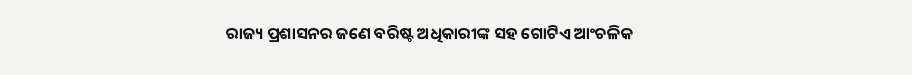ରାଜ୍ୟ ପ୍ରଶାସନର ଜଣେ ବରିଷ୍ଟ ଅଧିକାରୀଙ୍କ ସହ ଗୋଟିଏ ଆଂଚଳିକ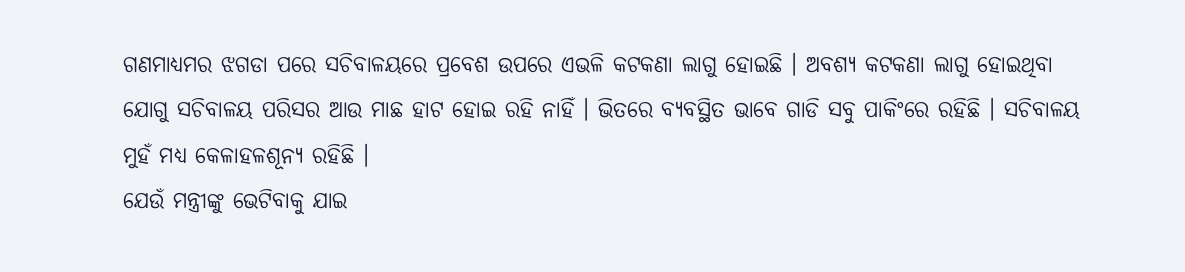ଗଣମାଧ୍ୟମର ଝଗଡା ପରେ ସଚିବାଳୟରେ ପ୍ରବେଶ ଉପରେ ଏଭଳି କଟକଣା ଲାଗୁ ହୋଇଛି । ଅବଶ୍ୟ କଟକଣା ଲାଗୁ ହୋଇଥିବା ଯୋଗୁ ସଚିବାଳୟ ପରିସର ଆଉ ମାଛ ହାଟ ହୋଇ ରହି ନାହିଁ । ଭିତରେ ବ୍ୟବସ୍ଥିତ ଭାବେ ଗାଡି ସବୁ ପାକିଂରେ ରହିଛି । ସଚିବାଳୟ ମୁହଁ ମଧ୍ୟ କେଳାହଳଶୂନ୍ୟ ରହିଛି ।
ଯେଉଁ ମନ୍ତ୍ରୀଙ୍କୁ ଭେଟିବାକୁ ଯାଇ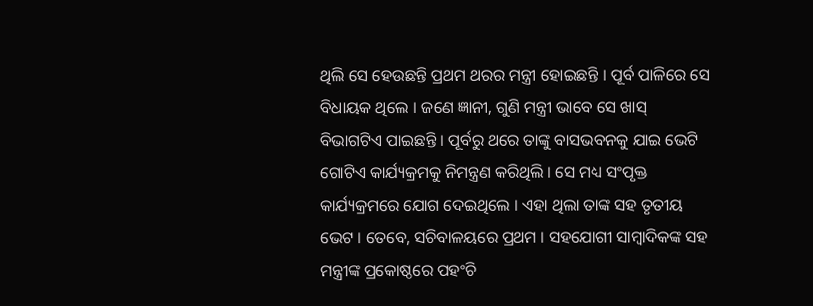ଥିଲି ସେ ହେଉଛନ୍ତି ପ୍ରଥମ ଥରର ମନ୍ତ୍ରୀ ହୋଇଛନ୍ତି । ପୂର୍ବ ପାଳିରେ ସେ ବିଧାୟକ ଥିଲେ । ଜଣେ ଜ୍ଞାନୀ, ଗୁଣି ମନ୍ତ୍ରୀ ଭାବେ ସେ ଖାସ୍ ବିଭାଗଟିଏ ପାଇଛନ୍ତି । ପୂର୍ବରୁ ଥରେ ତାଙ୍କୁ ବାସଭବନକୁ ଯାଇ ଭେଟି ଗୋଟିଏ କାର୍ଯ୍ୟକ୍ରମକୁ ନିମନ୍ତ୍ରଣ କରିଥିଲି । ସେ ମଧ୍ୟ ସଂପୃକ୍ତ କାର୍ଯ୍ୟକ୍ରମରେ ଯୋଗ ଦେଇଥିଲେ । ଏହା ଥିଲା ତାଙ୍କ ସହ ତୃତୀୟ ଭେଟ । ତେବେ, ସଚିବାଳୟରେ ପ୍ରଥମ । ସହଯୋଗୀ ସାମ୍ବାଦିକଙ୍କ ସହ ମନ୍ତ୍ରୀଙ୍କ ପ୍ରକୋଷ୍ଠରେ ପହଂଚି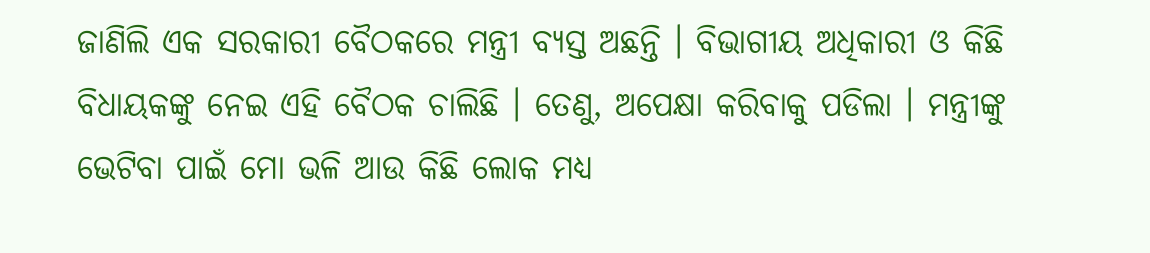ଜାଣିଲି ଏକ ସରକାରୀ ବୈଠକରେ ମନ୍ତ୍ରୀ ବ୍ୟସ୍ତ ଅଛନ୍ତି । ବିଭାଗୀୟ ଅଧିକାରୀ ଓ କିଛି ବିଧାୟକଙ୍କୁ ନେଇ ଏହି ବୈଠକ ଚାଲିଛି । ତେଣୁ, ଅପେକ୍ଷା କରିବାକୁ ପଡିଲା । ମନ୍ତ୍ରୀଙ୍କୁ ଭେଟିବା ପାଇଁ ମୋ ଭଳି ଆଉ କିଛି ଲୋକ ମଧ୍ୟ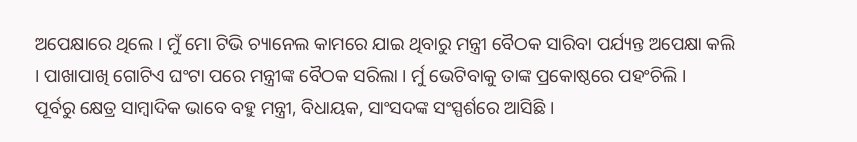ଅପେକ୍ଷାରେ ଥିଲେ । ମୁଁ ମୋ ଟିଭି ଚ୍ୟାନେଲ କାମରେ ଯାଇ ଥିବାରୁ ମନ୍ତ୍ରୀ ବୈଠକ ସାରିବା ପର୍ଯ୍ୟନ୍ତ ଅପେକ୍ଷା କଲି । ପାଖାପାଖି ଗୋଟିଏ ଘଂଟା ପରେ ମନ୍ତ୍ରୀଙ୍କ ବୈଠକ ସରିଲା । ର୍ମୁ ଭେଟିବାକୁ ତାଙ୍କ ପ୍ରକୋଷ୍ଠରେ ପହଂଚିଲି ।
ପୂର୍ବରୁ କ୍ଷେତ୍ର ସାମ୍ବାଦିକ ଭାବେ ବହୁ ମନ୍ତ୍ରୀ, ବିଧାୟକ, ସାଂସଦଙ୍କ ସଂସ୍ପର୍ଶରେ ଆସିଛି ।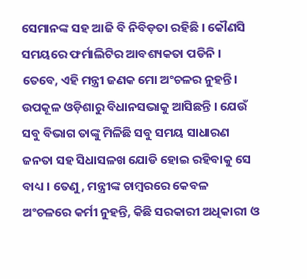ସେମାନଙ୍କ ସହ ଆଜି ବି ନିବିଡ଼ତା ରହିଛି । କୌଣସି ସମୟରେ ଫର୍ମାଲିଟିର ଆବଶ୍ୟକତା ପଡିନି । ତେବେ, ଏହି ମନ୍ତ୍ରୀ ଜଣକ ମୋ ଅଂଚଳର ନୁହନ୍ତି । ଉପକୂଳ ଓଡ଼ିଶାରୁ ବିଧାନସଭାକୁ ଆସିଛନ୍ତି । ଯେଉଁ ସବୁ ବିଭାଗ ତାଙ୍କୁ ମିଳିଛି ସବୁ ସମୟ ସାଧାରଣ ଜନତା ସହ ସିଧାସଳଖ ଯୋଡି ହୋଇ ରହିବାକୁ ସେ ବାଧ୍ୟ । ତେଣୁ, ମନ୍ତ୍ରୀଙ୍କ ଚାମ୍ବରରେ କେବଳ ଅଂଚଳରେ କର୍ମୀ ନୁହନ୍ତି, କିଛି ସରକାରୀ ଅଧିକାରୀ ଓ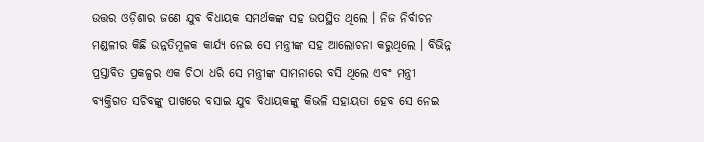ଉତ୍ତର ଓଡ଼ିଶାର ଜଣେ ଯୁବ ବିଧାୟକ ସମର୍ଥକଙ୍କ ସହ ଉପସ୍ଥିତ ଥିଲେ । ନିଜ ନିର୍ବାଚନ ମଣ୍ଡଳୀର କିଛି ଉନ୍ନତିମୂଳକ କାର୍ଯ୍ୟ ନେଇ ସେ ମନ୍ତ୍ରୀଙ୍କ ସହ ଆଲୋଚନା କରୁଥିଲେ । ବିଭିନ୍ନ ପ୍ରସ୍ତାବିତ ପ୍ରକଳ୍ପର ଏକ ଚିଠା ଧରି ସେ ମନ୍ତ୍ରୀଙ୍କ ସାମନାରେ ବସି ଥିଲେ ଏବଂ ମନ୍ତ୍ରୀ ବ୍ୟକ୍ତିଗତ ସଚିବଙ୍କୁ ପାଖରେ ବସାଇ ଯୁବ ବିଧାୟକଙ୍କୁ କିଭଳି ସହାୟତା ହେବ ସେ ନେଇ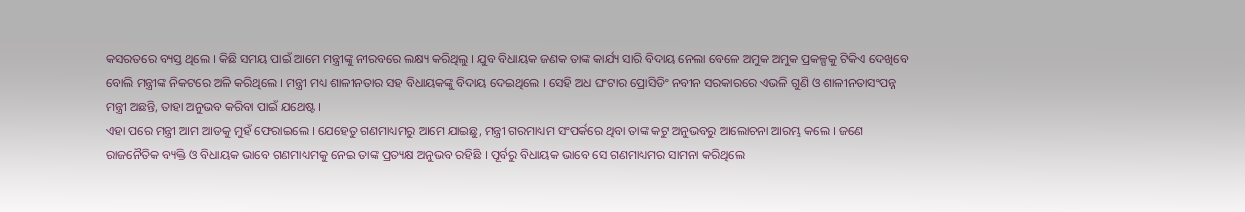କସରତରେ ବ୍ୟସ୍ତ ଥିଲେ । କିଛି ସମୟ ପାଇଁ ଆମେ ମନ୍ତ୍ରୀଙ୍କୁ ନୀରବରେ ଲକ୍ଷ୍ୟ କରିଥିଲୁ । ଯୁବ ବିଧାୟକ ଜଣକ ତାଙ୍କ କାର୍ଯ୍ୟ ସାରି ବିଦାୟ ନେଲା ବେଳେ ଅମୁକ ଅମୁକ ପ୍ରକଳ୍ପକୁ ଟିକିଏ ଦେଖିବେ ବୋଲି ମନ୍ତ୍ରୀଙ୍କ ନିକଟରେ ଅଳି କରିଥିଲେ । ମନ୍ତ୍ରୀ ମଧ୍ୟ ଶାଳୀନତାର ସହ ବିଧାୟକଙ୍କୁ ବିଦାୟ ଦେଇଥିଲେ । ସେହି ଅଧ ଘଂଟାର ପ୍ରୋସିଡିଂ ନବୀନ ସରକାରରେ ଏଭଳି ଗୁଣି ଓ ଶାଳୀନତାସଂପନ୍ନ ମନ୍ତ୍ରୀ ଅଛନ୍ତି, ତାହା ଅନୁଭବ କରିବା ପାଇଁ ଯଥେଷ୍ଟ ।
ଏହା ପରେ ମନ୍ତ୍ରୀ ଆମ ଆଡକୁ ମୁହଁ ଫେରାଇଲେ । ଯେହେତୁ ଗଣମାଧ୍ୟମରୁ ଆମେ ଯାଇଛୁ, ମନ୍ତ୍ରୀ ଗରମାଧ୍ୟମ ସଂପର୍କରେ ଥିବା ତାଙ୍କ କଟୁ ଅନୁଭବରୁ ଆଲୋଚନା ଆରମ୍ଭ କଲେ । ଜଣେ ରାଜନୈତିକ ବ୍ୟକ୍ତି ଓ ବିଧାୟକ ଭାବେ ଗଣମାଧ୍ୟମକୁ ନେଇ ତାଙ୍କ ପ୍ରତ୍ୟକ୍ଷ ଅନୁଭବ ରହିଛି । ପୂର୍ବରୁ ବିଧାୟକ ଭାବେ ସେ ଗଣମାଧ୍ୟମର ସାମନା କରିଥିଲେ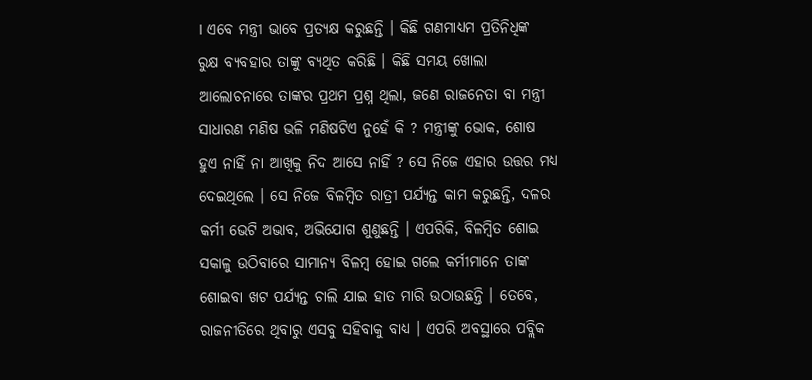। ଏବେ ମନ୍ତ୍ରୀ ଭାବେ ପ୍ରତ୍ୟକ୍ଷ କରୁଛନ୍ତି । କିଛି ଗଣମାଧ୍ୟମ ପ୍ରତିନିଧିଙ୍କ ରୁକ୍ଷ ବ୍ୟବହାର ତାଙ୍କୁ ବ୍ୟଥିତ କରିଛି । କିଛି ସମୟ ଖୋଲା ଆଲୋଚନାରେ ତାଙ୍କର ପ୍ରଥମ ପ୍ରଶ୍ନ ଥିଲା, ଜଣେ ରାଜନେତା ବା ମନ୍ତ୍ରୀ ସାଧାରଣ ମଣିଷ ଭଳି ମଣିଷଟିଏ ନୁହେଁ କି ? ମନ୍ତ୍ରୀଙ୍କୁ ଭୋକ, ଶୋଷ ହୁଏ ନାହିଁ ନା ଆଖିକୁ ନିଦ ଆସେ ନାହିଁ ? ସେ ନିଜେ ଏହାର ଉତ୍ତର ମଧ୍ୟ ଦେଇଥିଲେ । ସେ ନିଜେ ବିଳମ୍ବିତ ରାତ୍ରୀ ପର୍ଯ୍ୟନ୍ତ କାମ କରୁଛନ୍ତି, ଦଳର କର୍ମୀ ଭେଟି ଅଭାବ, ଅଭିଯୋଗ ଶୁଣୁଛନ୍ତି । ଏପରିକି, ବିଳମ୍ବିତ ଶୋଇ ସକାଳୁ ଉଠିବାରେ ସାମାନ୍ୟ ବିଳମ୍ବ ହୋଇ ଗଲେ କର୍ମୀମାନେ ତାଙ୍କ ଶୋଇବା ଖଟ ପର୍ଯ୍ୟନ୍ତ ଚାଲି ଯାଇ ହାତ ମାରି ଉଠାଉଛନ୍ତି । ତେବେ, ରାଜନୀତିରେ ଥିବାରୁ ଏସବୁ ସହିବାକୁ ବାଧ୍ୟ । ଏପରି ଅବସ୍ଥାରେ ପବ୍ଲିକ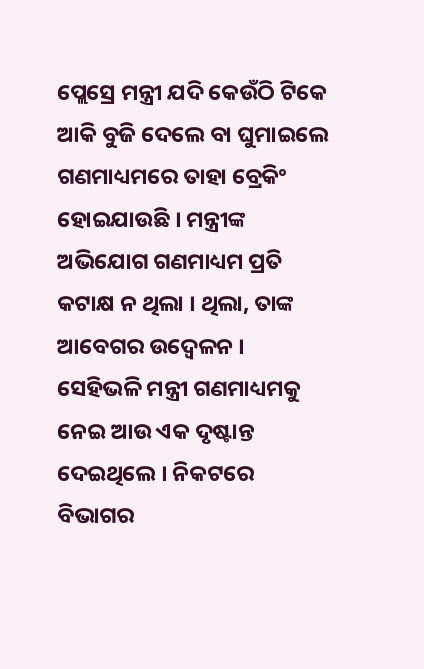ପ୍ଲେସ୍ରେ ମନ୍ତ୍ରୀ ଯଦି କେଉଁଠି ଟିକେ ଆକି ବୁଜି ଦେଲେ ବା ଘୁମାଇଲେ ଗଣମାଧ୍ୟମରେ ତାହା ବ୍ରେକିଂ ହୋଇଯାଉଛି । ମନ୍ତ୍ରୀଙ୍କ ଅଭିଯୋଗ ଗଣମାଧ୍ୟମ ପ୍ରତି କଟାକ୍ଷ ନ ଥିଲା । ଥିଲା, ତାଙ୍କ ଆବେଗର ଉଦ୍ବେଳନ ।
ସେହିଭଳି ମନ୍ତ୍ରୀ ଗଣମାଧ୍ୟମକୁ ନେଇ ଆଉ ଏକ ଦୃଷ୍ଟାନ୍ତ ଦେଇଥିଲେ । ନିକଟରେ ବିଭାଗର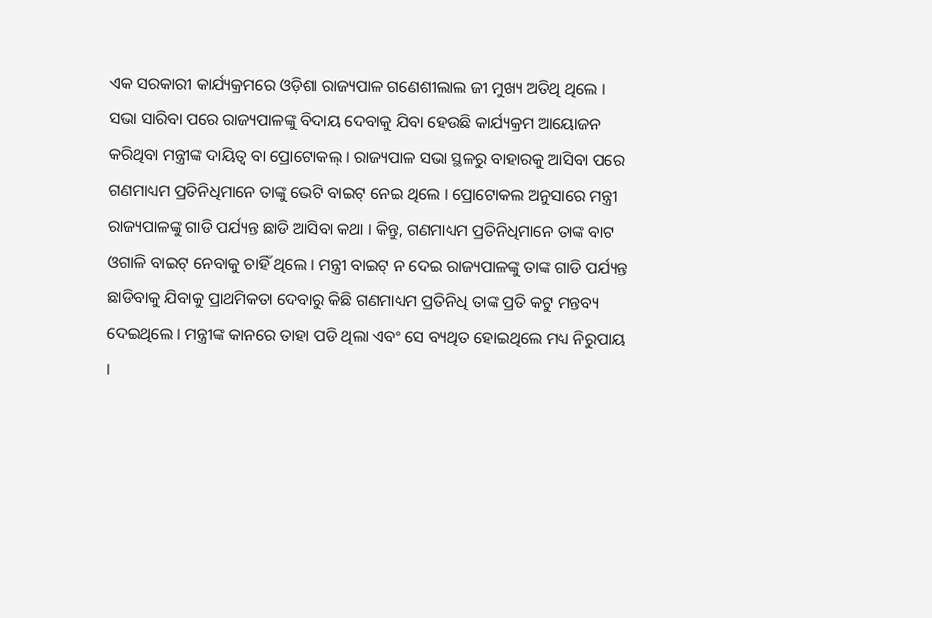ଏକ ସରକାରୀ କାର୍ଯ୍ୟକ୍ରମରେ ଓଡ଼ିଶା ରାଜ୍ୟପାଳ ଗଣେଶୀଲାଲ ଜୀ ମୁଖ୍ୟ ଅତିଥି ଥିଲେ । ସଭା ସାରିବା ପରେ ରାଜ୍ୟପାଳଙ୍କୁ ବିଦାୟ ଦେବାକୁ ଯିବା ହେଉଛି କାର୍ଯ୍ୟକ୍ରମ ଆୟୋଜନ କରିଥିବା ମନ୍ତ୍ରୀଙ୍କ ଦାୟିତ୍ୱ ବା ପ୍ରୋଟୋକଲ୍ । ରାଜ୍ୟପାଳ ସଭା ସ୍ଥଳରୁ ବାହାରକୁ ଆସିବା ପରେ ଗଣମାଧ୍ୟମ ପ୍ରତିନିଧିମାନେ ତାଙ୍କୁ ଭେଟି ବାଇଟ୍ ନେଇ ଥିଲେ । ପ୍ରୋଟୋକଲ ଅନୁସାରେ ମନ୍ତ୍ରୀ ରାଜ୍ୟପାଳଙ୍କୁ ଗାଡି ପର୍ଯ୍ୟନ୍ତ ଛାଡି ଆସିବା କଥା । କିନ୍ତୁ, ଗଣମାଧ୍ୟମ ପ୍ରତିନିଧିମାନେ ତାଙ୍କ ବାଟ ଓଗାଳି ବାଇଟ୍ ନେବାକୁ ଚାହିଁ ଥିଲେ । ମନ୍ତ୍ରୀ ବାଇଟ୍ ନ ଦେଇ ରାଜ୍ୟପାଳଙ୍କୁ ତାଙ୍କ ଗାଡି ପର୍ଯ୍ୟନ୍ତ ଛାଡିବାକୁ ଯିବାକୁ ପ୍ରାଥମିକତା ଦେବାରୁ କିଛି ଗଣମାଧ୍ୟମ ପ୍ରତିନିଧି ତାଙ୍କ ପ୍ରତି କଟୁ ମନ୍ତବ୍ୟ ଦେଇଥିଲେ । ମନ୍ତ୍ରୀଙ୍କ କାନରେ ତାହା ପଡି ଥିଲା ଏବଂ ସେ ବ୍ୟଥିତ ହୋଇଥିଲେ ମଧ୍ୟ ନିରୁପାୟ ।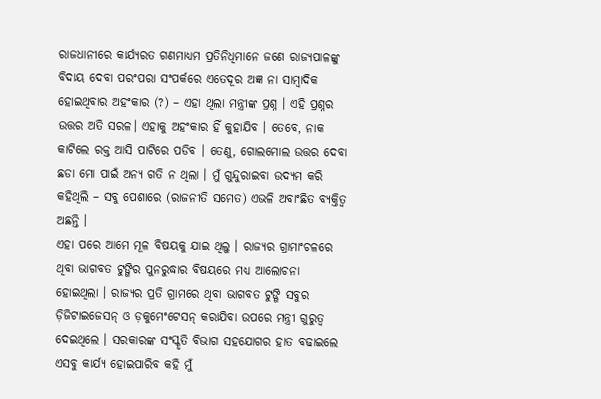ରାଜଧାନୀରେ କାର୍ଯ୍ୟରତ ଗଣମାଧ୍ୟମ ପ୍ରତିନିଧିମାନେ ଜଣେ ରାଜ୍ୟପାଳଙ୍କୁ ବିଦାୟ ଦେବା ପରଂପରା ସଂପର୍କରେ ଏତେଦୂର ଅଜ୍ଞ ନା ସାମ୍ବାଦିକ ହୋଇଥିବାର ଅହଂକାର (?) – ଏହା ଥିଲା ମନ୍ତ୍ରୀଙ୍କ ପ୍ରଶ୍ନ । ଏହି ପ୍ରଶ୍ନର ଉତ୍ତର ଅତି ସରଳ। ଏହାକୁ ଅହଂକାର ହିଁ କୁହାଯିବ । ତେବେ, ନାକ କାଟିଲେ ରକ୍ତ ଆସି ପାଟିରେ ପଡିବ । ତେଣୁ, ଗୋଲମୋଲ ଉତ୍ତର ଦେବା ଛଡା ମୋ ପାଇଁ ଅନ୍ୟ ଗତି ନ ଥିଲା । ମୁଁ ଗୁନ୍ଦୁରାଇବା ଉଦ୍ୟମ କରି କହିଥିଲି – ସବୁ ପେଶାରେ (ରାଜନୀତି ସମେତ) ଏଭଳି ଅବାଂଛିତ ବ୍ୟକ୍ତିତ୍ୱ ଅଛନ୍ତି ।
ଏହା ପରେ ଆମେ ମୂଳ ବିଷୟକୁ ଯାଇ ଥିଲୁ । ରାଜ୍ୟର ଗ୍ରାମାଂଚଳରେ ଥିବା ଭାଗବତ ଟୁଙ୍ଗିର ପୁନରୁଦ୍ଧାର ବିଷୟରେ ମଧ୍ୟ ଆଲୋଚନା ହୋଇଥିଲା । ରାଜ୍ୟର ପ୍ରତି ଗ୍ରାମରେ ଥିବା ଭାଗବତ ଟୁଙ୍ଗି ସବୁର ଡ଼ିଜିଟାଇଜେସନ୍ ଓ ଡ଼କୁମେଂଟେସନ୍ କରାଯିବା ଉପରେ ମନ୍ତ୍ରୀ ଗୁରୁତ୍ୱ ଦେଇଥିଲେ । ସରକାରଙ୍କ ସଂସ୍କୃତି ବିଭାଗ ସହଯୋଗର ହାତ ବଢାଇଲେ ଏସବୁ କାର୍ଯ୍ୟ ହୋଇପାରିବ କହି ମୁଁ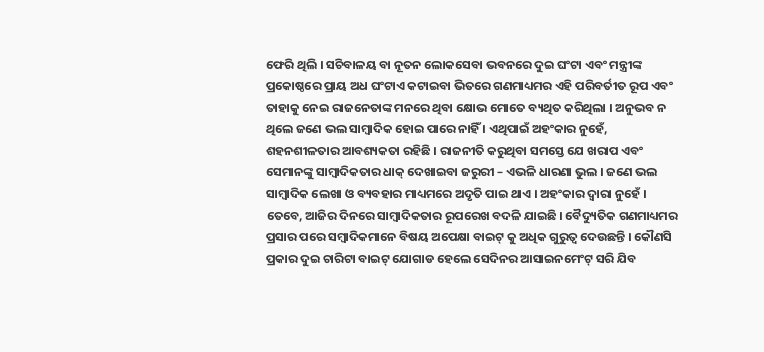ଫେରି ଥିଲି । ସଚିବାଳୟ ବା ନୂତନ ଲୋକସେବା ଭବନରେ ଦୁଇ ଘଂଟା ଏବଂ ମନ୍ତ୍ରୀଙ୍କ ପ୍ରକୋଷ୍ଠରେ ପ୍ରାୟ ଅଧ ଘଂଟାଏ କଟାଇବା ଭିତରେ ଗଣମାଧ୍ୟମର ଏହି ପରିବର୍ତୀତ ରୂପ ଏବଂ ତାହାକୁ ନେଇ ରାଜନେତାଙ୍କ ମନରେ ଥିବା କ୍ଷୋଭ ମୋତେ ବ୍ୟଥିତ କରିଥିଲା । ଅନୁଭବ ନ ଥିଲେ ଜଣେ ଭଲ ସାମ୍ବାଦିକ ହୋଇ ପାରେ ନାହିଁ । ଏଥିପାଇଁ ଅହଂକାର ନୁହେଁ, ଶହନଶୀଳତାର ଆବଶ୍ୟକତା ରହିଛି । ରାଜନୀତି କରୁଥିବା ସମସ୍ତେ ଯେ ଖରାପ ଏବଂ ସେମାନଙ୍କୁ ସାମ୍ବାଦିକତାର ଧାକ୍ ଦେଖାଇବା ଜରୁରୀ – ଏଭଳି ଧାରଣା ଭୁଲ । ଜଣେ ଭଲ ସାମ୍ବାଦିକ ଲେଖା ଓ ବ୍ୟବହାର ମାଧ୍ୟମରେ ଅଦୃତି ପାଇ ଥାଏ । ଅହଂକାର ଦ୍ୱାରା ନୁହେଁ । ତେବେ, ଆଜିର ଦିନରେ ସାମ୍ବାଦିକତାର ରୂପରେଖ ବଦଳି ଯାଇଛି । ବୈଦ୍ୟୁତିକ ଗଣମାଧ୍ୟମର ପ୍ରସାର ପରେ ସମ୍ବାଦିକମାନେ ବିଷୟ ଅପେକ୍ଷା ବାଇଟ୍ କୁ ଅଧିକ ଗୁରୁତ୍ୱ ଦେଉଛନ୍ତି । କୌଣସି ପ୍ରକାର ଦୁଇ ଚାରିଟା ବାଇଟ୍ ଯୋଗାଡ ହେଲେ ସେଦିନର ଆସାଇନମେଂଟ୍ ସରି ଯିବ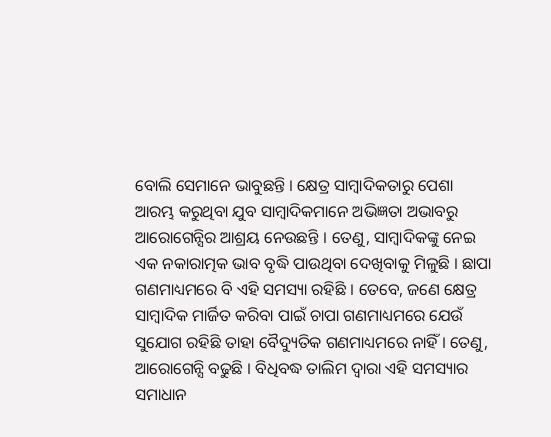ବୋଲି ସେମାନେ ଭାବୁଛନ୍ତି । କ୍ଷେତ୍ର ସାମ୍ବାଦିକତାରୁ ପେଶା ଆରମ୍ଭ କରୁଥିବା ଯୁବ ସାମ୍ବାଦିକମାନେ ଅଭିଜ୍ଞତା ଅଭାବରୁ ଆରୋଗେନ୍ସିର ଆଶ୍ରୟ ନେଉଛନ୍ତି । ତେଣୁ, ସାମ୍ବାଦିକଙ୍କୁ ନେଇ ଏକ ନକାରାତ୍ମକ ଭାବ ବୃଦ୍ଧି ପାଉଥିବା ଦେଖିବାକୁ ମିଳୁଛି । ଛାପା ଗଣମାଧ୍ୟମରେ ବି ଏହି ସମସ୍ୟା ରହିଛି । ତେବେ, ଜଣେ କ୍ଷେତ୍ର ସାମ୍ବାଦିକ ମାର୍ଜିତ କରିବା ପାଇଁ ଚାପା ଗଣମାଧ୍ୟମରେ ଯେଉଁ ସୁଯୋଗ ରହିଛି ତାହା ବୈଦ୍ୟୁତିକ ଗଣମାଧ୍ୟମରେ ନାହିଁ । ତେଣୁ, ଆରୋଗେନ୍ସି ବଢୁଛି । ବିଧିବଦ୍ଧ ତାଲିମ ଦ୍ୱାରା ଏହି ସମସ୍ୟାର ସମାଧାନ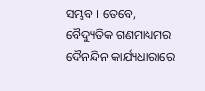ସମ୍ଭବ । ତେବେ, ବୈଦ୍ୟୁତିକ ଗଣମାଧ୍ୟମର ଦୈନନ୍ଦିନ କାର୍ଯ୍ୟଧାରାରେ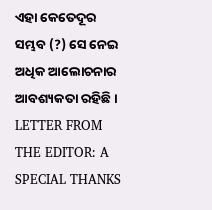ଏହା କେତେଦୂର ସମ୍ଭବ (?) ସେ ନେଇ ଅଧିକ ଆଲୋଚନାର ଆବଶ୍ୟକତା ରହିଛି ।
LETTER FROM THE EDITOR: A SPECIAL THANKS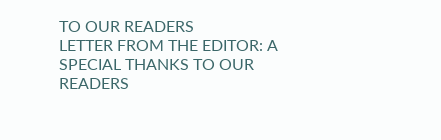TO OUR READERS
LETTER FROM THE EDITOR: A SPECIAL THANKS TO OUR READERS